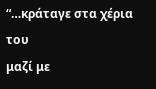“…κράταγε στα χέρια του
μαζί με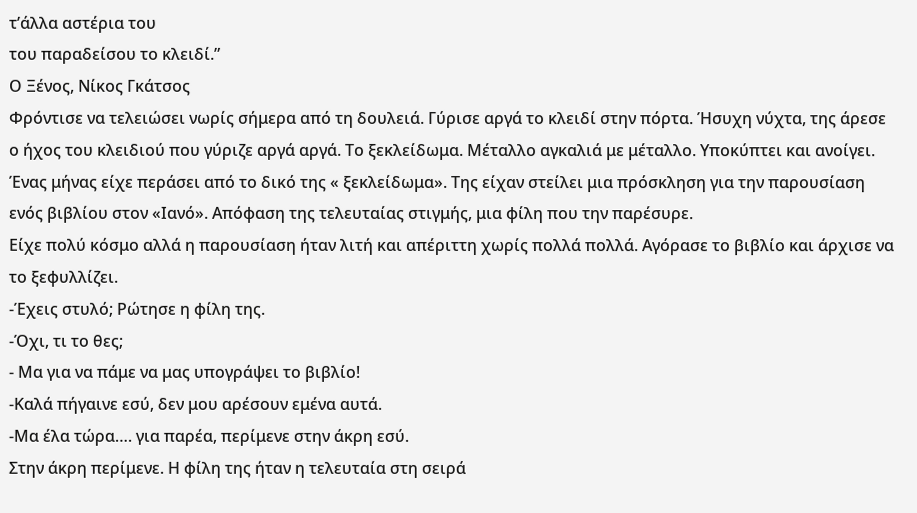τ’άλλα αστέρια του
του παραδείσου το κλειδί.”
Ο Ξένος, Νίκος Γκάτσος
Φρόντισε να τελειώσει νωρίς σήμερα από τη δουλειά. Γύρισε αργά το κλειδί στην πόρτα. Ήσυχη νύχτα, της άρεσε ο ήχος του κλειδιού που γύριζε αργά αργά. Το ξεκλείδωμα. Μέταλλο αγκαλιά με μέταλλο. Υποκύπτει και ανοίγει.
Ένας μήνας είχε περάσει από το δικό της « ξεκλείδωμα». Της είχαν στείλει μια πρόσκληση για την παρουσίαση ενός βιβλίου στον «Ιανό». Απόφαση της τελευταίας στιγμής, μια φίλη που την παρέσυρε.
Είχε πολύ κόσμο αλλά η παρουσίαση ήταν λιτή και απέριττη χωρίς πολλά πολλά. Αγόρασε το βιβλίο και άρχισε να το ξεφυλλίζει.
-Έχεις στυλό; Ρώτησε η φίλη της.
-Όχι, τι το θες;
- Μα για να πάμε να μας υπογράψει το βιβλίο!
-Καλά πήγαινε εσύ, δεν μου αρέσουν εμένα αυτά.
-Μα έλα τώρα…. για παρέα, περίμενε στην άκρη εσύ.
Στην άκρη περίμενε. Η φίλη της ήταν η τελευταία στη σειρά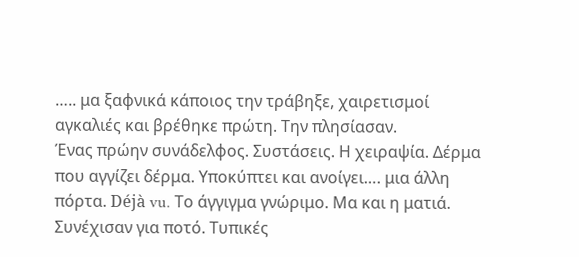….. μα ξαφνικά κάποιος την τράβηξε, χαιρετισμοί αγκαλιές και βρέθηκε πρώτη. Την πλησίασαν.
Ένας πρώην συνάδελφος. Συστάσεις. Η χειραψία. Δέρμα που αγγίζει δέρμα. Υποκύπτει και ανοίγει…. μια άλλη πόρτα. Déjà vu. Το άγγιγμα γνώριμο. Μα και η ματιά.
Συνέχισαν για ποτό. Τυπικές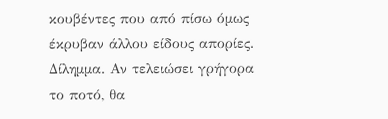κουβέντες που από πίσω όμως έκρυβαν άλλου είδους απορίες. Δίλημμα. Αν τελειώσει γρήγορα το ποτό, θα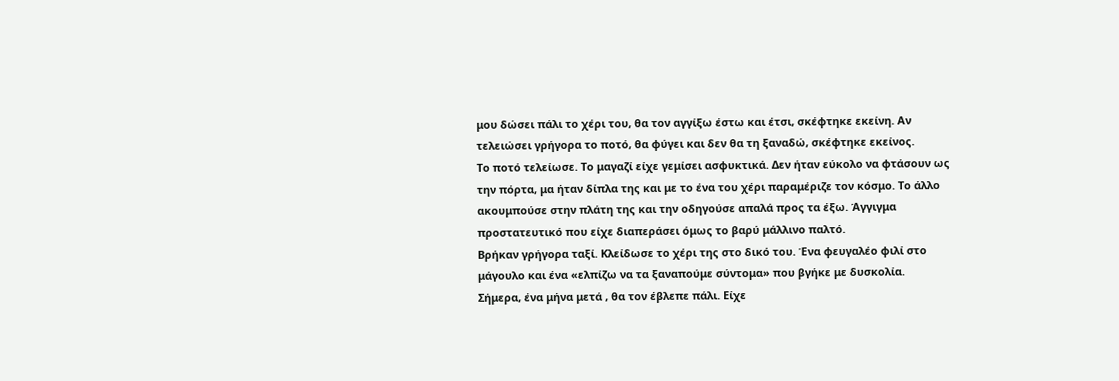μου δώσει πάλι το χέρι του, θα τον αγγίξω έστω και έτσι, σκέφτηκε εκείνη. Αν τελειώσει γρήγορα το ποτό, θα φύγει και δεν θα τη ξαναδώ, σκέφτηκε εκείνος.
Το ποτό τελείωσε. Το μαγαζί είχε γεμίσει ασφυκτικά. Δεν ήταν εύκολο να φτάσουν ως την πόρτα, μα ήταν δίπλα της και με το ένα του χέρι παραμέριζε τον κόσμο. Το άλλο ακουμπούσε στην πλάτη της και την οδηγούσε απαλά προς τα έξω. Άγγιγμα προστατευτικό που είχε διαπεράσει όμως το βαρύ μάλλινο παλτό.
Βρήκαν γρήγορα ταξί. Κλείδωσε το χέρι της στο δικό του. Ένα φευγαλέο φιλί στο μάγουλο και ένα «ελπίζω να τα ξαναπούμε σύντομα» που βγήκε με δυσκολία.
Σήμερα, ένα μήνα μετά , θα τον έβλεπε πάλι. Είχε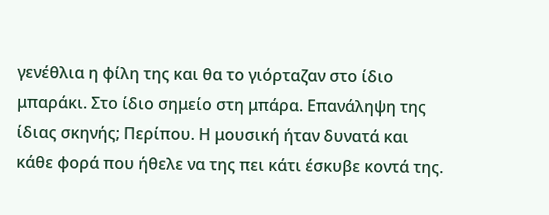γενέθλια η φίλη της και θα το γιόρταζαν στο ίδιο μπαράκι. Στο ίδιο σημείο στη μπάρα. Επανάληψη της ίδιας σκηνής; Περίπου. Η μουσική ήταν δυνατά και κάθε φορά που ήθελε να της πει κάτι έσκυβε κοντά της.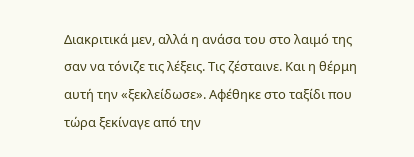Διακριτικά μεν, αλλά η ανάσα του στο λαιμό της σαν να τόνιζε τις λέξεις. Τις ζέσταινε. Και η θέρμη αυτή την «ξεκλείδωσε». Αφέθηκε στο ταξίδι που τώρα ξεκίναγε από την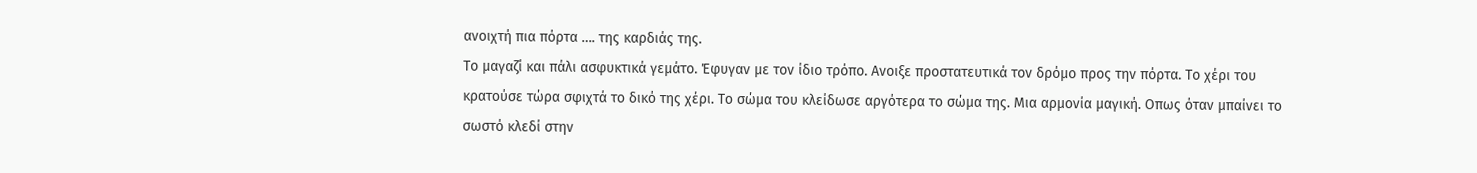ανοιχτή πια πόρτα …. της καρδιάς της.
Το μαγαζί και πάλι ασφυκτικά γεμάτο. Έφυγαν με τον ίδιο τρόπο. Ανοιξε προστατευτικά τον δρόμο προς την πόρτα. Το χέρι του κρατούσε τώρα σφιχτά το δικό της χέρι. Το σώμα του κλείδωσε αργότερα το σώμα της. Μια αρμονία μαγική. Οπως όταν μπαίνει το σωστό κλεδί στην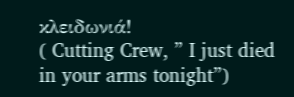κλειδωνιά!
( Cutting Crew, ” I just died in your arms tonight”)